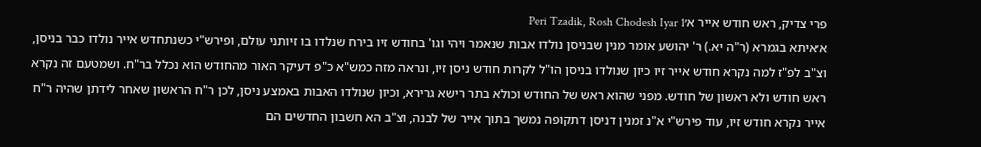פרי צדיק, ראש חודש אייר א׳Peri Tzadik, Rosh Chodesh Iyar 1
א׳איתא בגמרא (ר"ה יא.) ר' יהושע אומר מנין שבניסן נולדו אבות שנאמר ויהי וגו' בחודש זיו בירח שנלדו בו זיותני עולם, ופירש"י כשנתחדש אייר נולדו כבר בניסן, וצ"ב לפ"ז למה נקרא חודש אייר זיו כיון שנולדו בניסן הו"ל לקרות חודש ניסן זיו, ונראה מזה כמש"א כ"פ דעיקר האור מהחודש הוא נכלל בר"ח. ושמטעם זה נקרא ראש חודש ולא ראשון של חודש. מפני שהוא ראש של החודש וכולא בתר רישא גרירא, וכיון שנולדו האבות באמצע ניסן, לכן ר"ח הראשון שאחר לידתן שהיה ר"ח אייר נקרא חודש זיו, עוד פירש"י א"נ זמנין דניסן דתקופה נמשך בתוך אייר של לבנה, וצ"ב הא חשבון החדשים הם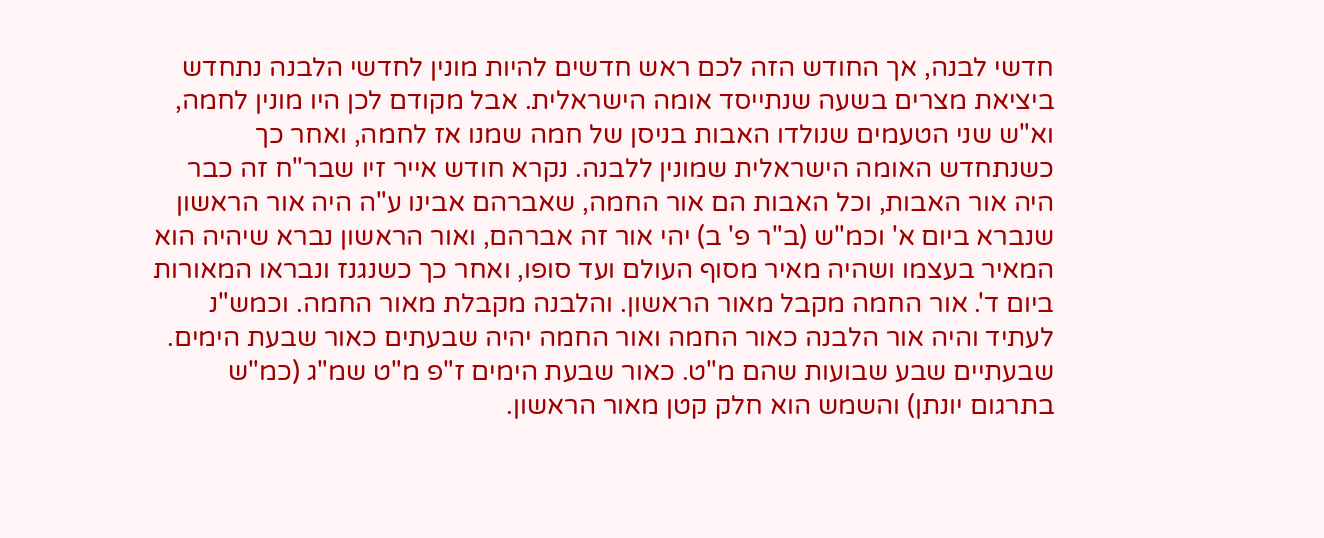חדשי לבנה, אך החודש הזה לכם ראש חדשים להיות מונין לחדשי הלבנה נתחדש ביציאת מצרים בשעה שנתייסד אומה הישראלית. אבל מקודם לכן היו מונין לחמה, וא"ש שני הטעמים שנולדו האבות בניסן של חמה שמנו אז לחמה, ואחר כך כשנתחדש האומה הישראלית שמונין ללבנה. נקרא חודש אייר זיו שבר"ח זה כבר היה אור האבות, וכל האבות הם אור החמה, שאברהם אבינו ע"ה היה אור הראשון שנברא ביום א' וכמ"ש (ב"ר פ' ב) יהי אור זה אברהם, ואור הראשון נברא שיהיה הוא המאיר בעצמו ושהיה מאיר מסוף העולם ועד סופו, ואחר כך כשנגנז ונבראו המאורות ביום ד'. אור החמה מקבל מאור הראשון. והלבנה מקבלת מאור החמה. וכמש"נ לעתיד והיה אור הלבנה כאור החמה ואור החמה יהיה שבעתים כאור שבעת הימים. שבעתיים שבע שבועות שהם מ"ט. כאור שבעת הימים ז"פ מ"ט שמ"ג (כמ"ש בתרגום יונתן) והשמש הוא חלק קטן מאור הראשון.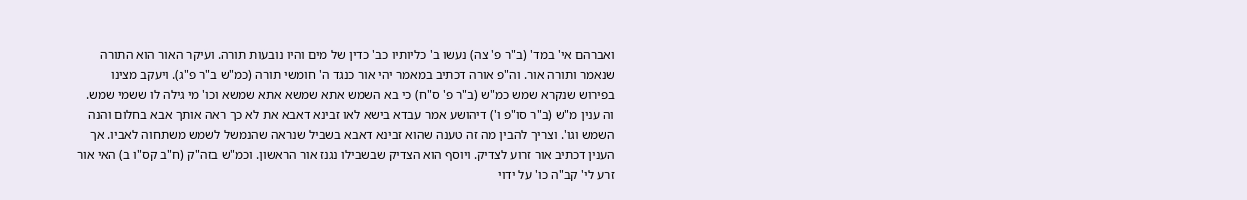ואברהם אי' במד' (ב"ר פ' צה) נעשו ב' כליותיו כב' כדין של מים והיו נובעות תורה. ועיקר האור הוא התורה שנאמר ותורה אור. וה"פ אורה דכתיב במאמר יהי אור כנגד ה' חומשי תורה (כמ"ש ב"ר פ"ג). ויעקב מצינו בפירוש שנקרא שמש כמ"ש (ב"ר פ' ס"ח) כי בא השמש אתא שמשא אתא שמשא וכו' מי גילה לו ששמי שמש. וה ענין מ"ש (ב"ר סו"פ ו') דיהושע אמר עבדא בישא לאו זבינא דאבא את לא כך ראה אותך אבא בחלום והנה השמש וגו'. וצריך להבין מה זה טענה שהוא זבינא דאבא בשביל שנראה שהנמשל לשמש משתחוה לאביו. אך הענין דכתיב אור זרוע לצדיק. ויוסף הוא הצדיק שבשבילו נגנז אור הראשון. וכמ"ש בזה"ק (ח"ב קס"ו ב) האי אור זרע לי' קב"ה כו' על ידוי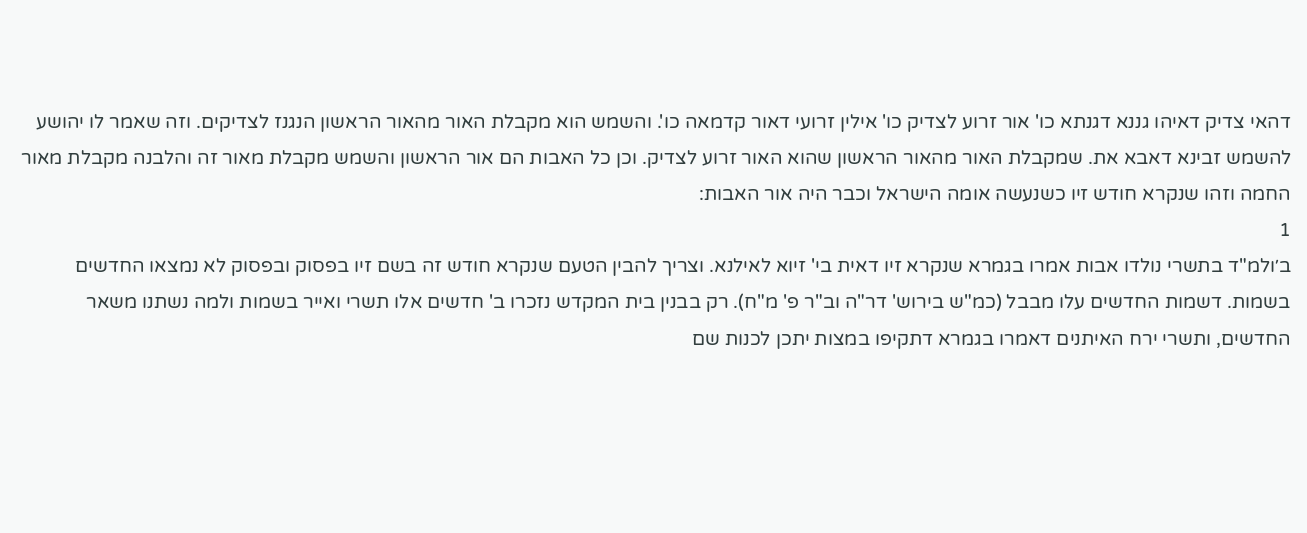דהאי צדיק דאיהו גננא דגנתא כו' אור זרוע לצדיק כו' אילין זרועי דאור קדמאה כו'. והשמש הוא מקבלת האור מהאור הראשון הנגנז לצדיקים. וזה שאמר לו יהושע להשמש זבינא דאבא את. שמקבלת האור מהאור הראשון שהוא האור זרוע לצדיק. וכן כל האבות הם אור הראשון והשמש מקבלת מאור זה והלבנה מקבלת מאור החמה וזהו שנקרא חודש זיו כשנעשה אומה הישראל וכבר היה אור האבות:
1
ב׳ולמ"ד בתשרי נולדו אבות אמרו בגמרא שנקרא זיו דאית בי' זיוא לאילנא. וצריך להבין הטעם שנקרא חודש זה בשם זיו בפסוק ובפסוק לא נמצאו החדשים בשמות. דשמות החדשים עלו מבבל (כמ"ש בירוש' דר"ה וב"ר פ' מ"ח). רק בבנין בית המקדש נזכרו ב' חדשים אלו תשרי ואייר בשמות ולמה נשתנו משאר החדשים, ותשרי ירח האיתנים דאמרו בגמרא דתקיפו במצות יתכן לכנות שם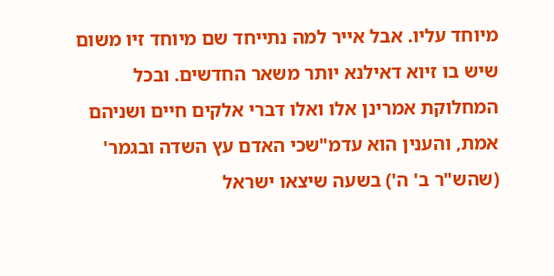מיוחד עליו. אבל אייר למה נתייחד שם מיוחד זיו משום שיש בו זיוא דאילנא יותר משאר החדשים. ובכל המחלוקת אמרינן אלו ואלו דברי אלקים חיים ושניהם אמת, והענין הוא עדמ"שכי האדם עץ השדה ובגמר' (שהש"ר ב' ה') בשעה שיצאו ישראל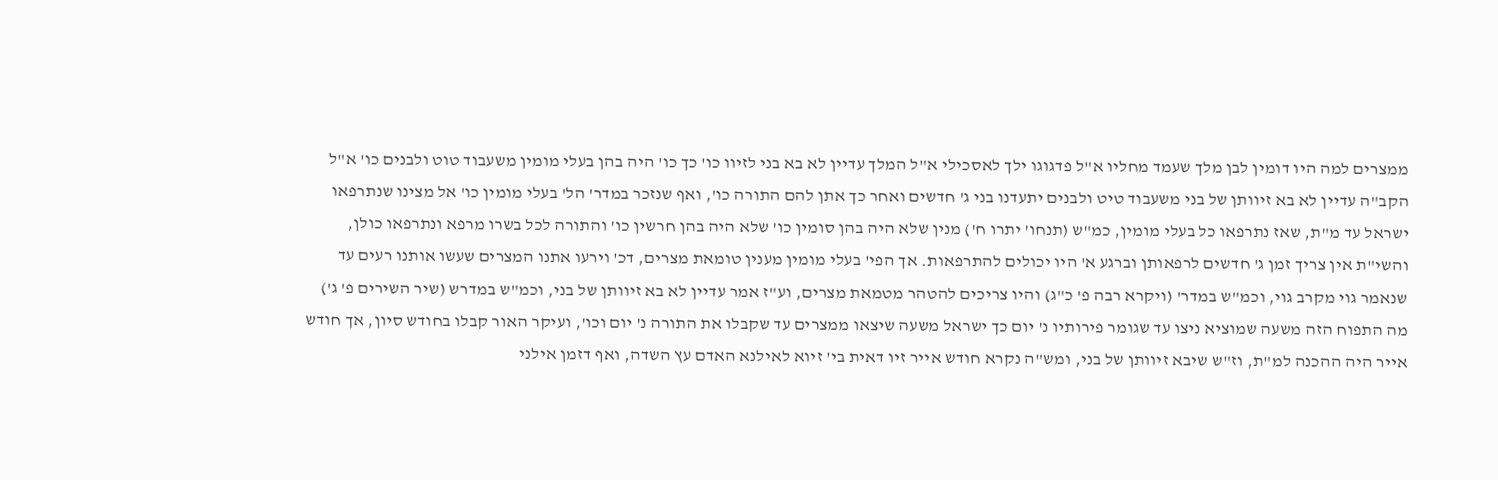ממצרים למה היו דומין לבן מלך שעמד מחליו א"ל פדגוגו ילך לאסכילי א"ל המלך עדיין לא בא בני לזיוו כו' כך כו' היה בהן בעלי מומין משעבוד טוט ולבנים כו' א"ל הקב"ה עדיין לא בא זיוותן של בני משעבוד טיט ולבנים יתעדנו בני ג' חדשים ואחר כך אתן להם התורה כו', ואף שנזכר במדר' הל' בעלי מומין כו' אל מצינו שנתרפאו ישראל עד מ"ת, שאז נתרפאו כל בעלי מומין, כמ"ש (תנחו' יתרו ח') מנין שלא היה בהן סומין כו' שלא היה בהן חרשין כו' והתורה לכל בשרו מרפא ונתרפאו כולן, והשי"ת אין צריך זמן ג' חדשים לרפאותן וברגע א' היו יכולים להתרפאות. אך הפי' בעלי מומין מענין טומאת מצרים, דכ' וירעו אתנו המצרים שעשו אותנו רעים עד שנאמר גוי מקרב גוי, וכמ"ש במדר' (ויקרא רבה פ' כ"ג) והיו צריכים להטהר מטמאת מצרים, וע"ז אמר עדיין לא בא זיוותן של בני, וכמ"ש במדרש (שיר השירים פ' ג') מה התפוח הזה משעה שמוציא ניצו עד שגומר פירותיו נ' יום כך ישראל משעה שיצאו ממצרים עד שקבלו את התורה נ' יום וכו', ועיקר האור קבלו בחודש סיון, אך חודש אייר היה ההכנה למ"ת, וז"ש שיבא זיוותן של בני, ומש"ה נקרא חודש אייר זיו דאית בי' זיוא לאילנא האדם עץ השדה, ואף דזמן אילני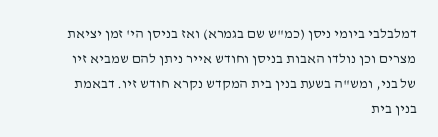דמלבלבי ביומי ניסן (כמ"ש שם בגמרא) ואז בניסן הי' זמן יציאת מצרים וכן נולדו האבות בניסן וחודש אייר ניתן להם שמביא זיו של בני, ומש"ה בשעת בנין בית המקדש נקרא חודש זיו. דבאמת בנין בית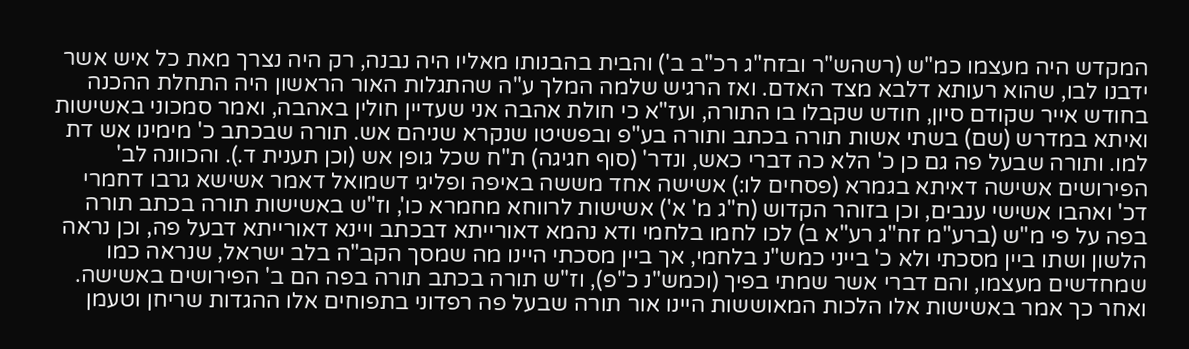המקדש היה מעצמו כמ"ש (רשהש"ר ובזח"ג רכ"ב ב') והבית בהבנותו מאליו היה נבנה, רק היה נצרך מאת כל איש אשר ידבנו לבו, שהוא רעותא דלבא מצד האדם. ואז הרגיש שלמה המלך ע"ה שהתגלות האור הראשון היה התחלת ההכנה בחודש אייר שקודם סיון, חודש שקבלו בו התורה, ועז"א כי חולת אהבה אני שעדיין חולין באהבה, ואמר סמכוני באשישות ואיתא במדרש (שם) בשתי אשות תורה בכתב ותורה בע"פ ובפשיטו שנקרא שניהם אש. תורה שבכתב כ' מימינו אש דת למו. ותורה שבעל פה גם כן כ' הלא כה דברי כאש, ונדר' (סוף חגיגה) ת"ח שכל גופן אש (וכן תענית ד.). והכוונה לב' הפירושים אשישה דאיתא בגמרא (פסחים לו:) אשישה אחד מששה באיפה ופליגי דשמואל דאמר אשישא גרבו דחמרי דכ' ואהבו אשישי ענבים, וכן בזוהר הקדוש (ח"ג מ' א') אשישות לרווחא מחמרא כו', וז"ש באשישות תורה בכתב תורה בפה על פי מ"ש (ברע"מ זח"ג רע"א ב) לכו לחמו בלחמי ודא נהמא דאורייתא דבכתב ויינא דאורייתא דבעל פה, וכן נראה הלשון ושתו ביין מסכתי ולא כ' בייני כמש"נ בלחמי, אך ביין מסכתי היינו מה שמסך הקב"ה בלב ישראל, שנראה כמו שמחדשים מעצמו, והם דברי אשר שמתי בפיך (וכמש"נ כ"פ), וז"ש תורה בכתב תורה בפה הם ב' הפירושים באשישה. ואחר כך אמר באשישות אלו הלכות המאוששות היינו אור תורה שבעל פה רפדוני בתפוחים אלו ההגדות שריחן וטעמן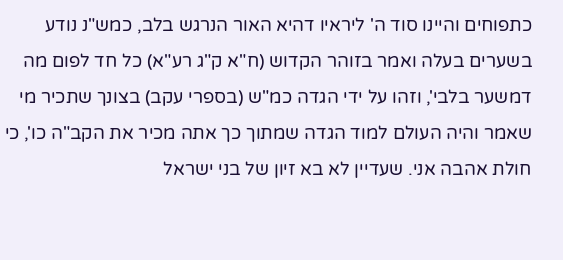כתפוחים והיינו סוד ה' ליראיו דהיא האור הנרגש בלב, כמש"נ נודע בשערים בעלה ואמר בזוהר הקדוש (ח"א ק"ג רע"א) כל חד לפום מה דמשער בלבי', וזהו על ידי הגדה כמ"ש (בספרי עקב) בצונך שתכיר מי שאמר והיה העולם למוד הגדה שמתוך כך אתה מכיר את הקב"ה כו', כי חולת אהבה אני. שעדיין לא בא זיון של בני ישראל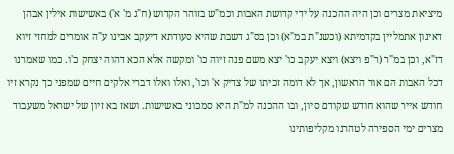מיציאת מצרים וכן היה ההכנה על ידי קדושת האבות וכמ"ש בזוהר הקדוש (ח"ג מ' א') באשישות אילין אבהן דאינון אתמליין בקדמיתא (וכשנ"ת במ"א) וכן בס"ג דשבת שהיא סעודתא דיעקב אבינו ע"ה אומרים למחזי זיוא דז"א, וכן במ"ר (ר"פ ויצא) ויצא יעקב כו' יצא משם פנה זיוה כו' ומקשה אלא הכא דהוה יצחק כ'ו. כמו שאמרנו דכל האבות הם אור הראשון, אך לא דומה זכיתו של צדיק א' וכו', ואלו ואלו דברי אלקים חיים שמפני כך נקרא זיו חודש אייר שהוא חודש שקודם סיון, ובו ההכנה למ"ת היא סמכוני באשישות. ושאז בא זיון של ישראל משעבוד מצרים ימי הספירה לטהרנו מקליפותינו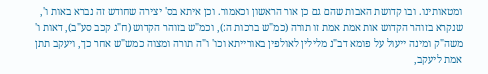ומטאותינו. ובו קדושת האבות שהם גם כן אור הראשון וכאמור. וכן איתא בס' יצירה שחודש זה נברא באות ו', שנקרא בזוהר הקדוש אות אמת אמת זו תורה (כמ"ש ברכות ה:), וכמ"ש בזוהר הקדוש (ח"ג קכב סע"ב), דאות ו' משה"ק ומינה ייעול על פומא דב"נ מלילין לאולפין באורייתא וכו' ו"ה תורה ומצוה כמש"ש אחר כך, ויעקב תתן אמת ליעקב,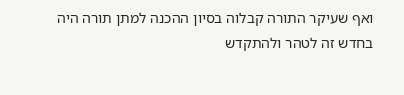ואף שעיקר התורה קבלוה בסיון ההכנה למתן תורה היה בחדש זה לטהר ולהתקדש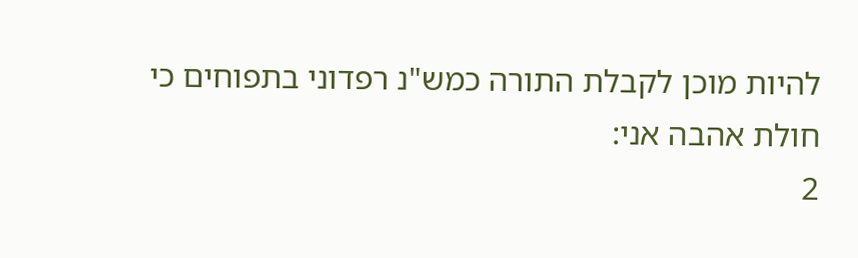להיות מוכן לקבלת התורה כמש"נ רפדוני בתפוחים כי חולת אהבה אני:
2